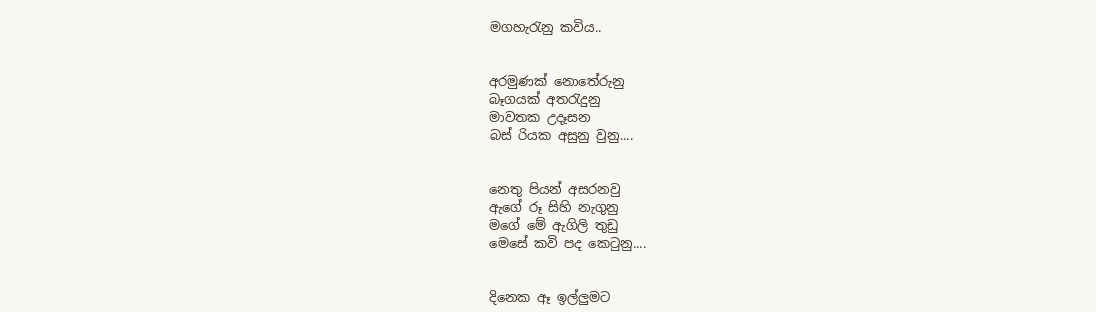මගහැරැනු කවිය..


අරමුණක් නොතේරුනු
බෑගයක් අතරැදුනු
මාවතක උදෑසන
බස් රියක අසුනු වුනු....


නෙතු පියන් අසරනවු
ඇගේ රූ සිහි නැගුනු
මගේ මේ ඇගිලි තුඩු
මෙසේ කවි පද ‍කෙටුනු....


දිනෙක ඈ ඉල්ලුමට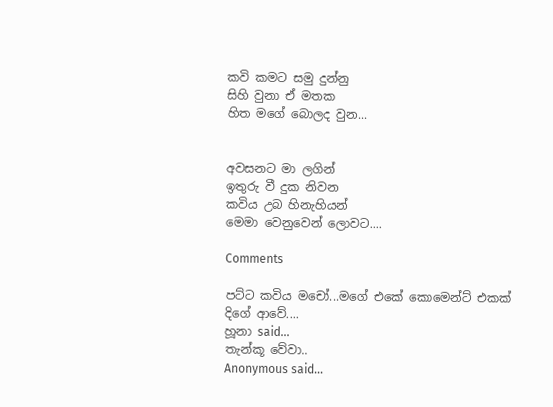කවි කමට සමු දුන්නු
සිහි වුනා ඒ මතක
හිත මගේ බොලද වුන...


අවසනට මා ලගින්
ඉතුරු වී දුක නිවන
කවිය උබ හිනැහියන්
මෙමා වෙනුවෙන් ලොවට....

Comments

පට්ට කවිය මචෝ...මගේ එකේ කොමෙන්ට් එකක් දිගේ ආවේ....
හූනා said…
තැන්කූ වේවා..
Anonymous said…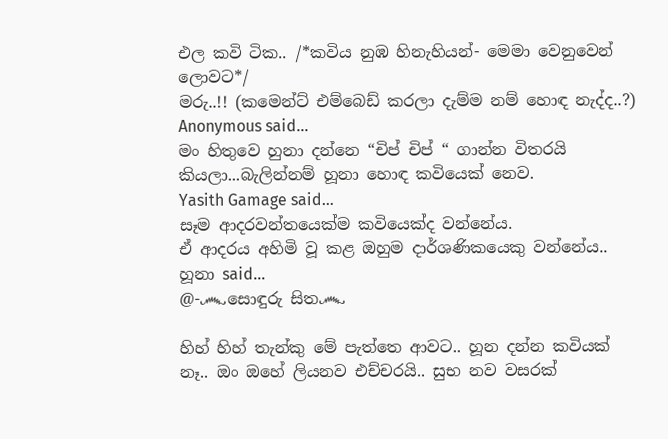එල කවි ටික.. /*කවිය නුඹ හිනැහියන්- මෙමා වෙනුවෙන් ලොවට*/
මරු..!! (කමෙන්ට් එම්බෙඩ් කරලා දැම්ම නම් හොඳ නැද්ද..?)
Anonymous said…
මං හිතුවෙ හුනා දන්නෙ “චිප් චිප් “ ගාන්න විතරයි කියලා...බැලින්නම් හූනා හොඳ කවියෙක් නෙව.
Yasith Gamage said…
සෑම ආදරවන්තයෙක්ම කවියෙක්ද වන්නේය.
ඒ ආදරය අහිමි වූ කළ ඔහුම දාර්ශණිකයෙකු වන්නේය..
හූනා said…
@-෴සොඳුරු සිත෴

හිහ් හිහ් තැන්කු මේ පැත්තෙ ආවට.. හූන දන්න කවියක් නෑ.. ඔං ඔහේ ලියනව එච්චරයි.. සුභ නව වසරක්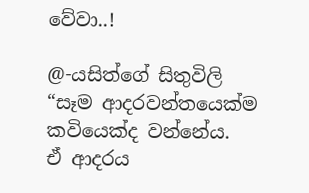වේවා..!

@-යසිත්ගේ සිතුවිලි
“සෑම ආදරවන්තයෙක්ම කවියෙක්ද වන්නේය.
ඒ ආදරය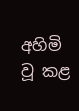අහිමි වූ කළ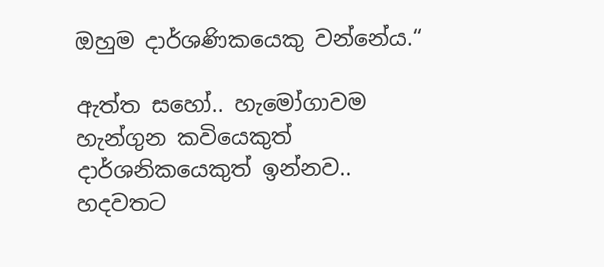ඔහුම දාර්ශණිකයෙකු වන්නේය.“

ඇත්ත සහෝ.. හැමෝගාවම හැන්ගුන කවියෙකුත් දාර්ශනිකයෙකුත් ඉන්නව.. හදවතට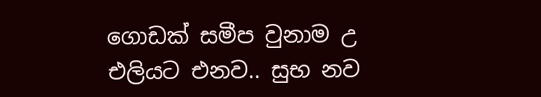ගොඩක් සමීප වුනාම උ එලියට එනව.. සුභ නව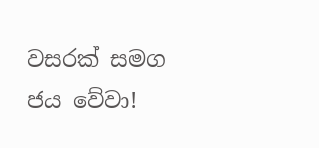වසරක් සමග ජය වේවා!